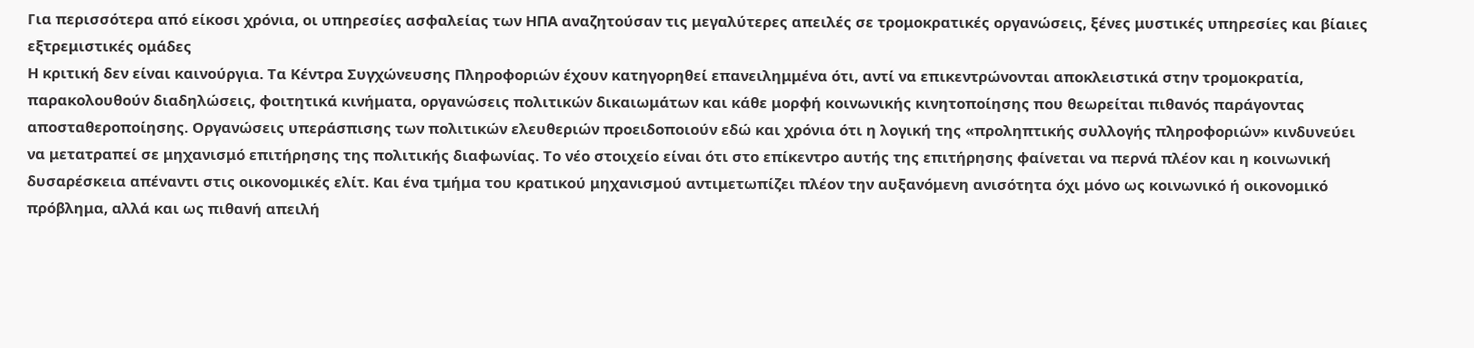Για περισσότερα από είκοσι χρόνια, οι υπηρεσίες ασφαλείας των ΗΠΑ αναζητούσαν τις μεγαλύτερες απειλές σε τρομοκρατικές οργανώσεις, ξένες μυστικές υπηρεσίες και βίαιες εξτρεμιστικές ομάδες
Η κριτική δεν είναι καινούργια. Τα Κέντρα Συγχώνευσης Πληροφοριών έχουν κατηγορηθεί επανειλημμένα ότι, αντί να επικεντρώνονται αποκλειστικά στην τρομοκρατία, παρακολουθούν διαδηλώσεις, φοιτητικά κινήματα, οργανώσεις πολιτικών δικαιωμάτων και κάθε μορφή κοινωνικής κινητοποίησης που θεωρείται πιθανός παράγοντας αποσταθεροποίησης. Οργανώσεις υπεράσπισης των πολιτικών ελευθεριών προειδοποιούν εδώ και χρόνια ότι η λογική της «προληπτικής συλλογής πληροφοριών» κινδυνεύει να μετατραπεί σε μηχανισμό επιτήρησης της πολιτικής διαφωνίας. Το νέο στοιχείο είναι ότι στο επίκεντρο αυτής της επιτήρησης φαίνεται να περνά πλέον και η κοινωνική δυσαρέσκεια απέναντι στις οικονομικές ελίτ. Και ένα τμήμα του κρατικού μηχανισμού αντιμετωπίζει πλέον την αυξανόμενη ανισότητα όχι μόνο ως κοινωνικό ή οικονομικό πρόβλημα, αλλά και ως πιθανή απειλή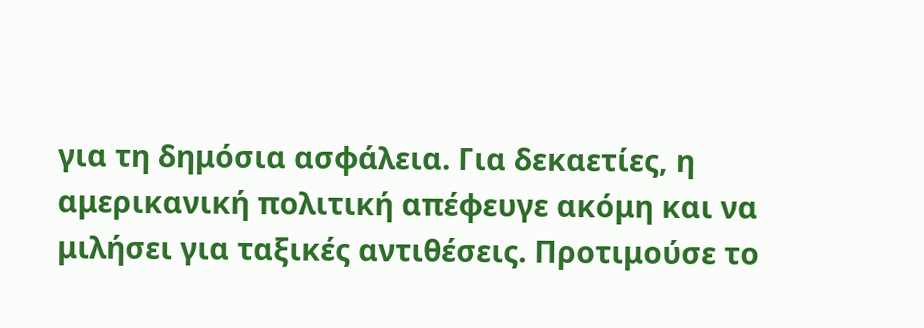για τη δημόσια ασφάλεια. Για δεκαετίες, η αμερικανική πολιτική απέφευγε ακόμη και να μιλήσει για ταξικές αντιθέσεις. Προτιμούσε το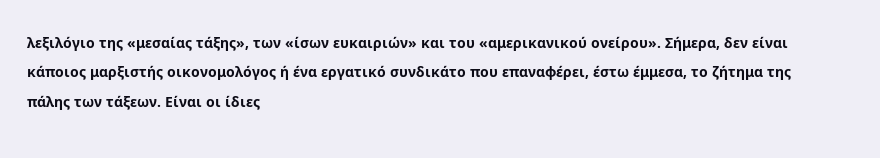λεξιλόγιο της «μεσαίας τάξης», των «ίσων ευκαιριών» και του «αμερικανικού ονείρου». Σήμερα, δεν είναι κάποιος μαρξιστής οικονομολόγος ή ένα εργατικό συνδικάτο που επαναφέρει, έστω έμμεσα, το ζήτημα της πάλης των τάξεων. Είναι οι ίδιες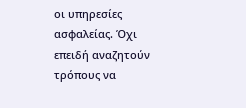οι υπηρεσίες ασφαλείας. Όχι επειδή αναζητούν τρόπους να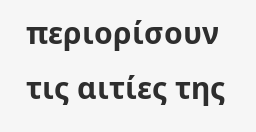περιορίσουν τις αιτίες της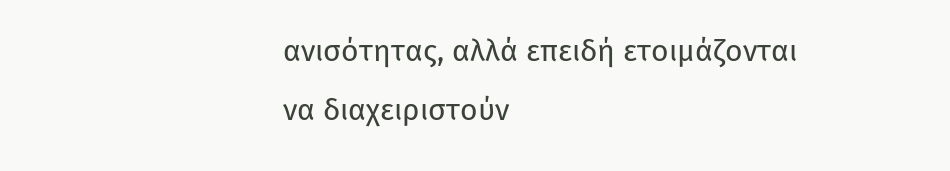ανισότητας, αλλά επειδή ετοιμάζονται να διαχειριστούν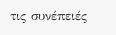τις συνέπειές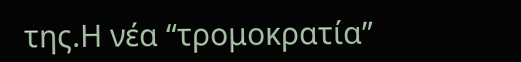της.Η νέα “τρομοκρατία”